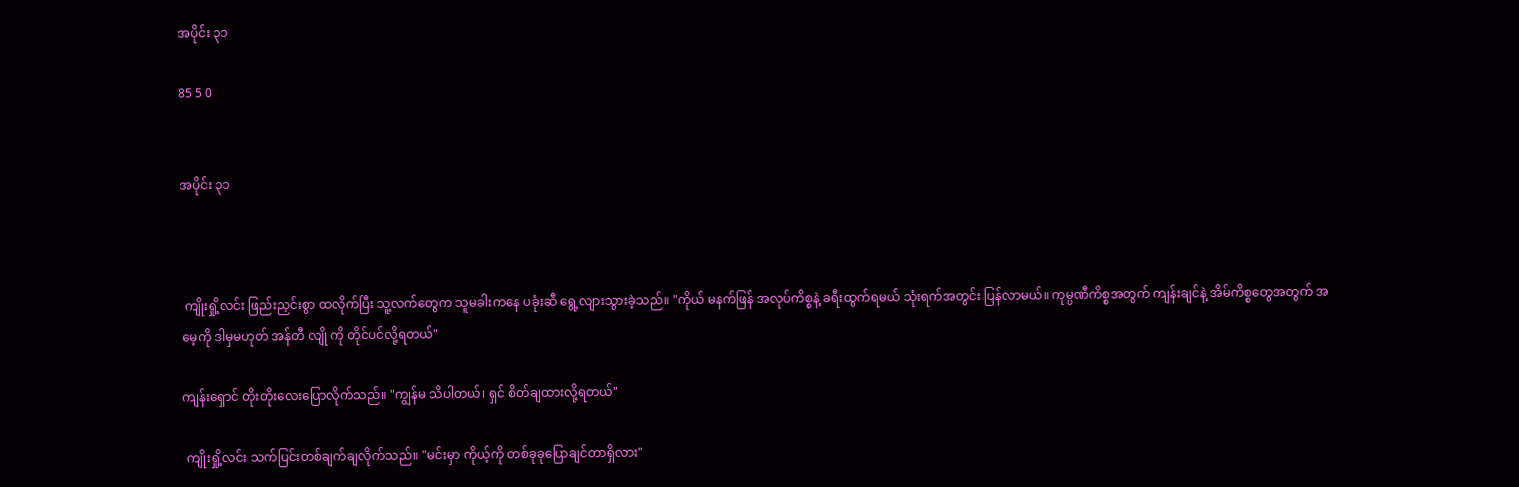အပိုင်း ၃၁

85 5 0


အပိုင်း ၃၁



 ကျိုးရှို့လင်း ဖြည်းညှင်းစွာ ထလိုက်ပြီး သူ့လက်တွေက သူမခါးကနေ ပခုံးဆီ ရွေ့လျားသွားခဲ့သည်။ "ကိုယ် မနက်ဖြန် အလုပ်ကိစ္စနဲ့ ခရီးထွက်ရမယ် သုံးရက်အတွင်း ပြန်လာမယ်။ ကုမ္ပဏီကိစ္စအတွက် ကျန်းချင်နဲ့ အိမ်ကိစ္စတွေအတွက် အမေ့ကို ဒါမှမဟုတ် အန်တီ လျို ကို တိုင်ပင်လို့ရတယ်"

ကျန်းရှောင် တိုးတိုးလေးပြောလိုက်သည်။ "ကျွန်မ သိပါတယ်၊ ရှင် စိတ်ချထားလို့ရတယ်"

 ကျိုးရှို့လင်း သက်ပြင်းတစ်ချက်ချလိုက်သည်။ "မင်းမှာ ကိုယ့်ကို တစ်ခုခုပြောချင်တာရှိလား"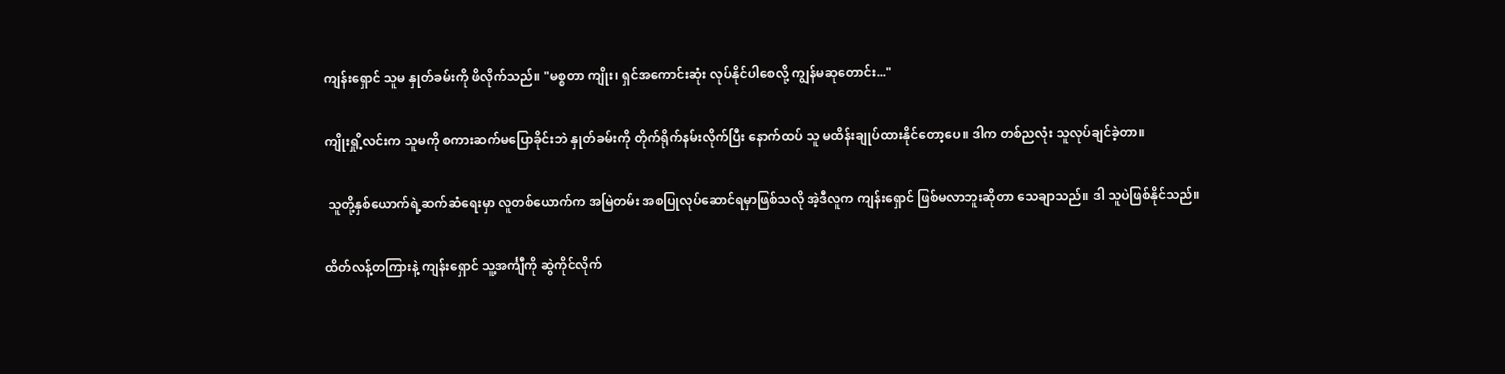ကျန်းရှောင် သူမ နှုတ်ခမ်းကို ဖိလိုက်သည်။ "မစ္စတာ ကျိုး၊ ရှင်အကောင်းဆုံး လုပ်နိုင်ပါစေလို့ ကျွန်မဆုတောင်း..."

ကျိုးရှို့လင်းက သူမကို စကားဆက်မပြောခိုင်းဘဲ နှုတ်ခမ်းကို တိုက်ရိုက်နမ်းလိုက်ပြီး နောက်ထပ် သူ မထိန်းချုပ်ထားနိုင်တော့ပေ။ ဒါက တစ်ညလုံး သူလုပ်ချင်ခဲ့တာ။

 သူတို့နှစ်ယောက်ရဲ့ဆက်ဆံရေးမှာ လူတစ်ယောက်က အမြဲတမ်း အစပြုလုပ်ဆောင်ရမှာဖြစ်သလို အဲ့ဒီလူက ကျန်းရှောင် ဖြစ်မလာဘူးဆိုတာ သေချာသည်။ ဒါ သူပဲဖြစ်နိုင်သည်။

ထိတ်လန့်တကြားနဲ့ ကျန်းရှောင် သူ့အင်္ကျီကို ဆွဲကိုင်လိုက်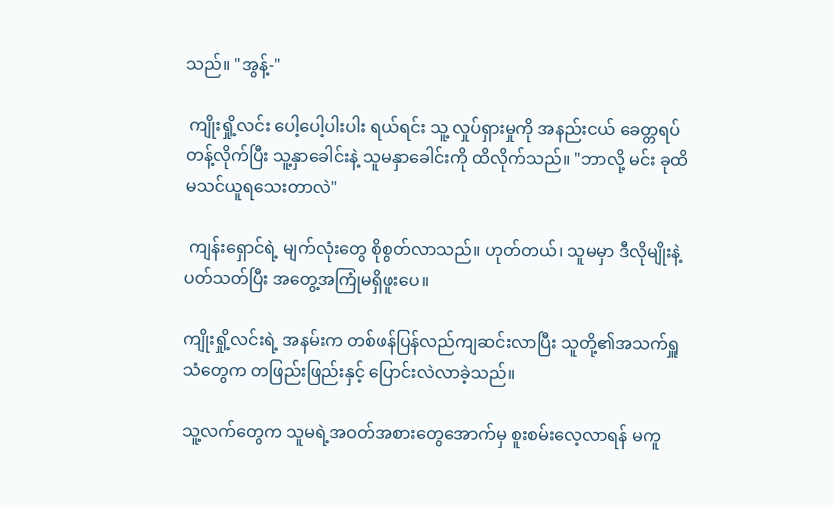သည်။ "အွန့်-"

 ကျိုးရှို့လင်း ပေါ့ပေါ့ပါးပါး ရယ်ရင်း သူ့ လှုပ်ရှားမှုကို အနည်းငယ် ခေတ္တရပ်တန့်လိုက်ပြီး သူ့နှာခေါင်းနဲ့ သူမနှာခေါင်းကို ထိလိုက်သည်။ "ဘာလို့ မင်း ခုထိ မသင်ယူရသေးတာလဲ"

 ကျန်းရှောင်ရဲ့ မျက်လုံးတွေ စိုစွတ်လာသည်။ ဟုတ်တယ်၊ သူမမှာ ဒီလိုမျိုးနဲ့ပတ်သတ်ပြီး အတွေ့အကြုံမရှိဖူးပေ။

ကျိုးရှို့လင်းရဲ့ အနမ်းက တစ်ဖန်ပြန်လည်ကျဆင်းလာပြီး သူတို့၏အသက်ရှူသံတွေက တဖြည်းဖြည်းနှင့် ပြောင်းလဲလာခဲ့သည်။

သူ့လက်တွေက သူမရဲ့အဝတ်အစားတွေအောက်မှ စူးစမ်းလေ့လာရန် မကူ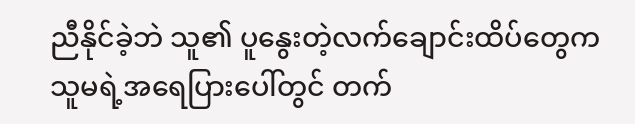ညီနိုင်ခဲ့ဘဲ သူ၏ ပူနွေးတဲ့လက်ချောင်းထိပ်တွေက သူမရဲ့အရေပြားပေါ်တွင် တက်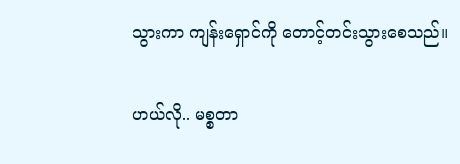သွားကာ ကျန်းရှောင်ကို တောင့်တင်းသွားစေသည်။

ဟယ်လို.. မစ္စတာ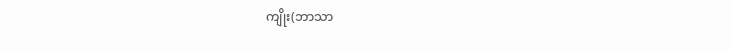ကျိုး(ဘာသာ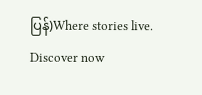ပြန်)Where stories live. Discover now